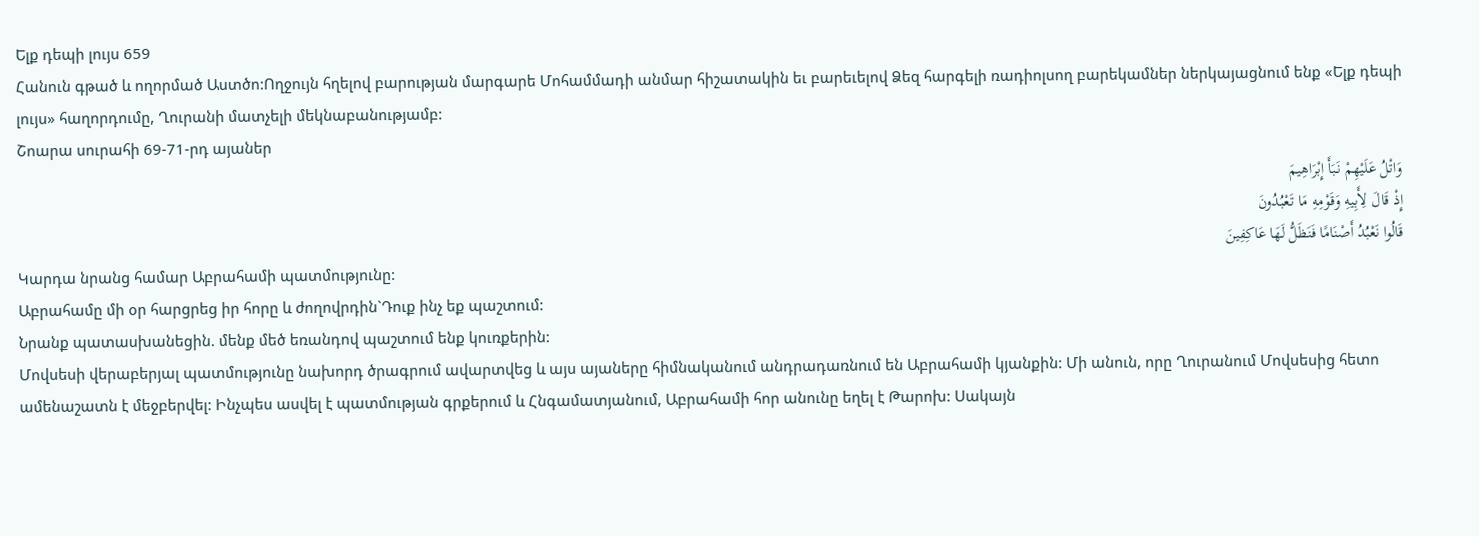Ելք դեպի լույս 659
Հանուն գթած և ողորմած Աստծո:Ողջույն հղելով բարության մարգարե Մոհամմադի անմար հիշատակին եւ բարեւելով Ձեզ հարգելի ռադիոլսող բարեկամներ ներկայացնում ենք «Ելք դեպի լույս» հաղորդումը, Ղուրանի մատչելի մեկնաբանությամբ:
Շոարա սուրահի 69-71-րդ այաներ
وَاتْلُ عَلَیْهِمْ نَبَأَ إِبْرَاهِیمَ
إِذْ قَالَ لِأَبِیهِ وَقَوْمِهِ مَا تَعْبُدُونَ
قَالُوا نَعْبُدُ أَصْنَامًا فَنَظَلُّ لَهَا عَاکِفِینَ
Կարդա նրանց համար Աբրահամի պատմությունը:
Աբրահամը մի օր հարցրեց իր հորը և ժողովրդին`Դուք ինչ եք պաշտում:
Նրանք պատասխանեցին. մենք մեծ եռանդով պաշտում ենք կուռքերին:
Մովսեսի վերաբերյալ պատմությունը նախորդ ծրագրում ավարտվեց և այս այաները հիմնականում անդրադառնում են Աբրահամի կյանքին: Մի անուն, որը Ղուրանում Մովսեսից հետո ամենաշատն է մեջբերվել: Ինչպես ասվել է պատմության գրքերում և Հնգամատյանում, Աբրահամի հոր անունը եղել է Թարոխ: Սակայն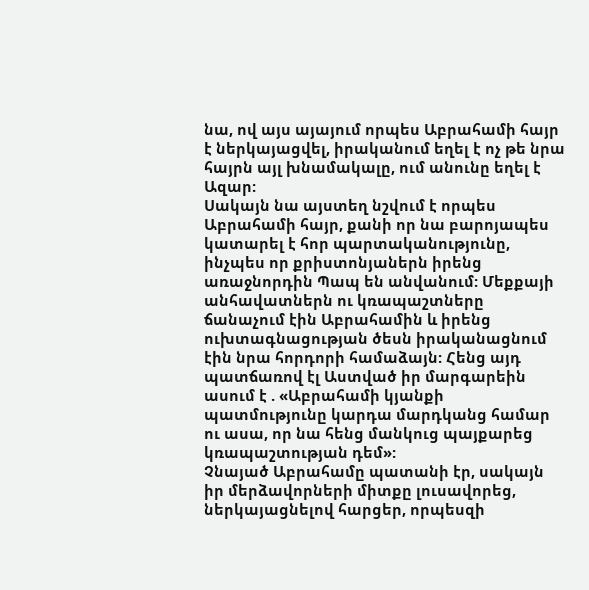նա, ով այս այայում որպես Աբրահամի հայր է ներկայացվել, իրականում եղել է ոչ թե նրա հայրն այլ խնամակալը, ում անունը եղել է Ազար:
Սակայն նա այստեղ նշվում է որպես Աբրահամի հայր, քանի որ նա բարոյապես կատարել է հոր պարտականությունը, ինչպես որ քրիստոնյաներն իրենց առաջնորդին Պապ են անվանում: Մեքքայի անհավատներն ու կռապաշտները ճանաչում էին Աբրահամին և իրենց ուխտագնացության ծեսն իրականացնում էին նրա հորդորի համաձայն: Հենց այդ պատճառով էլ Աստված իր մարգարեին ասում է . «Աբրահամի կյանքի պատմությունը կարդա մարդկանց համար ու ասա, որ նա հենց մանկուց պայքարեց կռապաշտության դեմ»:
Չնայած Աբրահամը պատանի էր, սակայն իր մերձավորների միտքը լուսավորեց, ներկայացնելով հարցեր, որպեսզի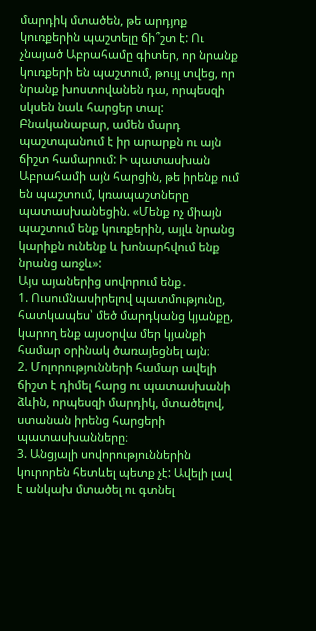մարդիկ մտածեն, թե արդյոք կուռքերին պաշտելը ճի՞շտ է: Ու չնայած Աբրահամը գիտեր, որ նրանք կուռքերի են պաշտում, թույլ տվեց, որ նրանք խոստովանեն դա, որպեսզի սկսեն նաև հարցեր տալ: Բնականաբար, ամեն մարդ պաշտպանում է իր արարքն ու այն ճիշտ համարում: Ի պատասխան Աբրահամի այն հարցին, թե իրենք ում են պաշտում, կռապաշտները պատասխանեցին. «Մենք ոչ միայն պաշտում ենք կուռքերին, այլև նրանց կարիքն ունենք և խոնարհվում ենք նրանց առջև»:
Այս այաներից սովորում ենք․
1. Ուսումնասիրելով պատմությունը, հատկապես՝ մեծ մարդկանց կյանքը, կարող ենք այսօրվա մեր կյանքի համար օրինակ ծառայեցնել այն։
2. Մոլորությունների համար ավելի ճիշտ է դիմել հարց ու պատասխանի ձևին, որպեսզի մարդիկ, մտածելով, ստանան իրենց հարցերի պատասխանները։
3. Անցյալի սովորություններին կուրորեն հետևել պետք չէ: Ավելի լավ է անկախ մտածել ու գտնել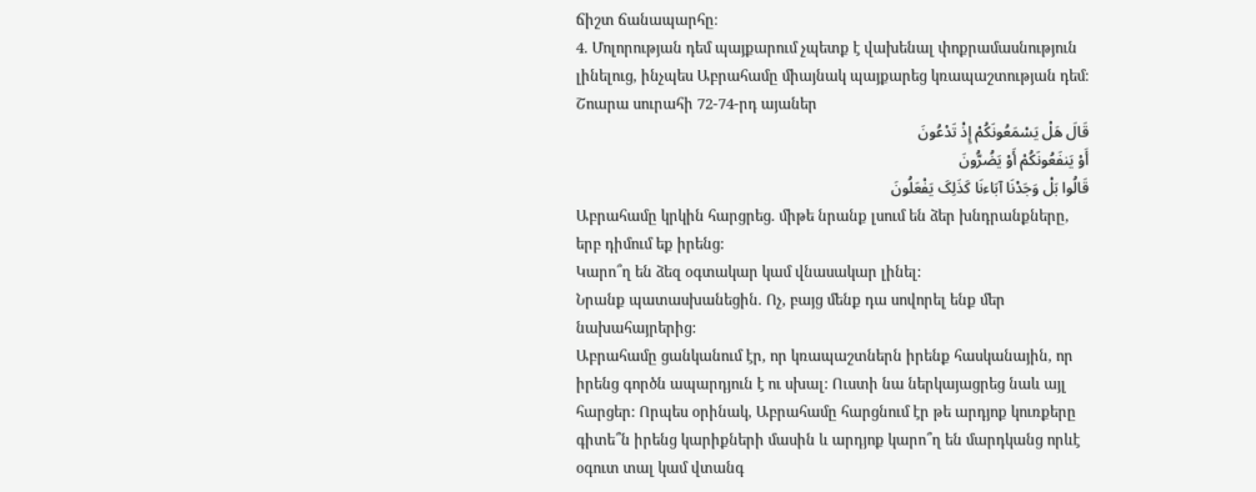ճիշտ ճանապարհը։
4. Մոլորության դեմ պայքարում չպետք է վախենալ փոքրամասնություն լինելուց, ինչպես Աբրահամը միայնակ պայքարեց կռապաշտության դեմ։
Շոարա սուրահի 72-74-րդ այաներ
قَالَ هَلْ یَسْمَعُونَکُمْ إِذْ تَدْعُونَ
أَوْ یَنفَعُونَکُمْ أَوْ یَضُرُّونَ
قَالُوا بَلْ وَجَدْنَا آبَاءنَا کَذَلِکَ یَفْعَلُونَ
Աբրահամը կրկին հարցրեց. միթե նրանք լսում են ձեր խնդրանքները, երբ դիմում եք իրենց:
Կարո՞ղ են ձեզ օգտակար կամ վնասակար լինել:
Նրանք պատասխանեցին. Ոչ, բայց մենք դա սովորել ենք մեր նախահայրերից:
Աբրահամը ցանկանում էր, որ կռապաշտներն իրենք հասկանային, որ իրենց գործն ապարդյուն է ու սխալ: Ուստի նա ներկայացրեց նաև այլ հարցեր: Որպես օրինակ, Աբրահամը հարցնում էր թե արդյոք կուռքերը գիտե՞ն իրենց կարիքների մասին և արդյոք կարո՞ղ են մարդկանց որևէ օգուտ տալ կամ վտանգ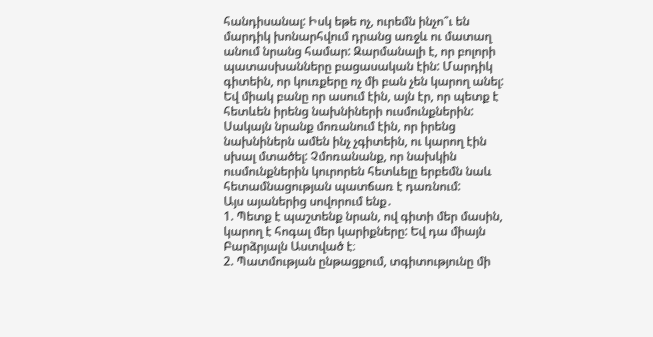հանդիսանալ: Իսկ եթե ոչ, ուրեմն ինչո՞ւ են մարդիկ խոնարհվում դրանց առջև ու մատաղ անում նրանց համար: Զարմանալի է, որ բոլորի պատասխանները բացասական էին: Մարդիկ գիտեին, որ կուռքերը ոչ մի բան չեն կարող անել: Եվ միակ բանը որ ասում էին, այն էր, որ պետք է հետևեն իրենց նախնիների ուսմունքներին: Սակայն նրանք մոռանում էին, որ իրենց նախնիներն ամեն ինչ չգիտեին, ու կարող էին սխալ մտածել: Չմոռանանք, որ նախկին ուսմունքներին կուրորեն հետևելը երբեմն նաև հետամնացության պատճառ է դառնում:
Այս այաներից սովորում ենք․
1. Պետք է պաշտենք նրան, ով գիտի մեր մասին, կարող է հոգալ մեր կարիքները: Եվ դա միայն Բարձրյալն Աստված է։
2. Պատմության ընթացքում, տգիտությունը մի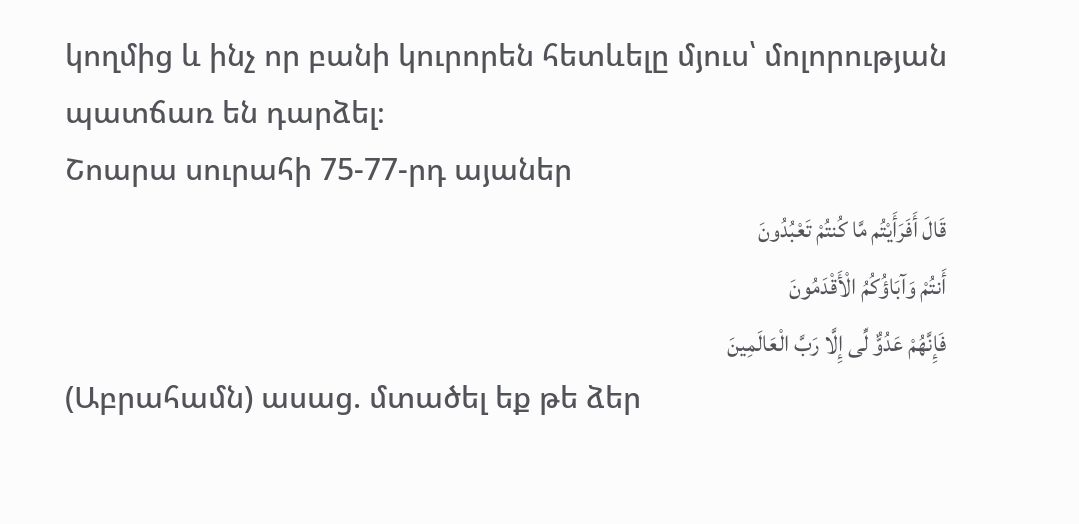կողմից և ինչ որ բանի կուրորեն հետևելը մյուս՝ մոլորության պատճառ են դարձել։
Շոարա սուրահի 75-77-րդ այաներ
قَالَ أَفَرَأَیْتُم مَّا کُنتُمْ تَعْبُدُونَ
أَنتُمْ وَآبَاؤُکُمُ الْأَقْدَمُونَ
فَإِنَّهُمْ عَدُوٌّ لِّی إِلَّا رَبَّ الْعَالَمِینَ
(Աբրահամն) ասաց. մտածել եք թե ձեր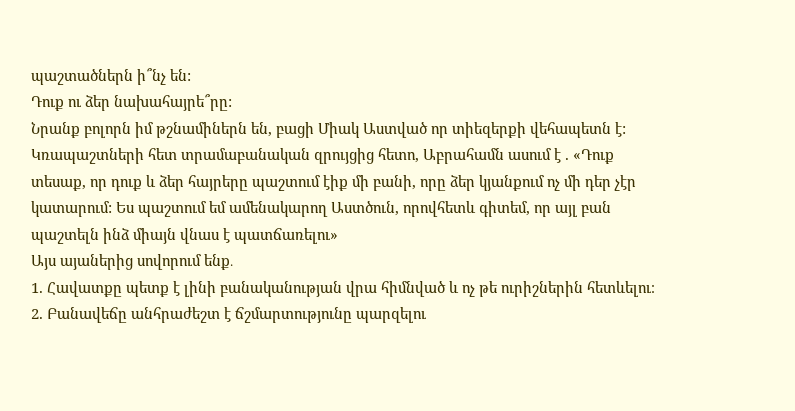պաշտածներն ի՞նչ են:
Դուք ու ձեր նախահայրե՞րը:
Նրանք բոլորն իմ թշնամիներն են, բացի Միակ Աստված որ տիեզերքի վեհապետն է:
Կռապաշտների հետ տրամաբանական զրույցից հետո, Աբրահամն ասում է . «Դուք տեսաք, որ դուք և ձեր հայրերը պաշտում էիք մի բանի, որը ձեր կյանքում ոչ մի դեր չէր կատարում: Ես պաշտում եմ ամենակարող Աստծուն, որովհետև գիտեմ, որ այլ բան պաշտելն ինձ միայն վնաս է պատճառելու»
Այս այաներից սովորում ենք․
1. Հավատքը պետք է լինի բանականության վրա հիմնված և ոչ թե ուրիշներին հետևելու։
2. Բանավեճը անհրաժեշտ է ճշմարտությունը պարզելու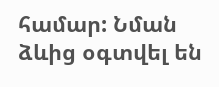համար: Նման ձևից օգտվել են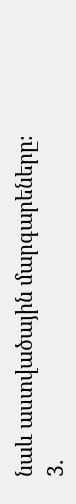նաև աստվածային մարգարեները։
3.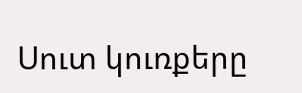Սուտ կուռքերը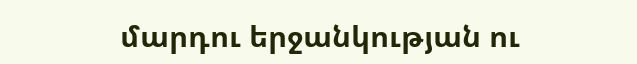մարդու երջանկության ու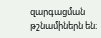զարգացման թշնամիներն են։